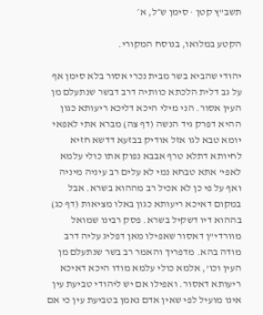תשב"ץ קטן · סימן ש״ל, א׳

הקטע במלואו, בנוסח המקורי.

יהודי שהביא בשר מבית נכרי אסור בלא סימן אף על גב דלית הלכתא כוותיה דרב דבשר שנתעלם מן העין אסור. הני מילי היכא דליכא ריעותא כגון ההיא דפרק גיד הנשה (דף צה) מברא אתי לאפאי יומא טבא לגו אזל אודיק בבזעא דדשא חזיא לחיותא דתלא טרף אבבא נפוק אתו כולי עלמא לאפי' אתא טבחא נמי לא עלים רב עיניה מיניה ואף על פי כן לא אכיל רב מההוא בשרא. אבל במקום דאיכא ריעותא כגון באלו מציאות (דף כג) בההוא דיו דשקיל בשרא. פסק רבינו שמואל מוורדי"ן דאסור שאפילו מאן דפליג עליה דרב מודה בהא. מדפריך והאמר רב בשר שנתעלם מן העין וכו', אלמא כולי עלמא מודו היכא דאיכא ריעותא דאסור. ואפילו אם יש ליהודי טביעת עין אינו מועיל לפי שאין אדם נאמן בטביעת עין כי אם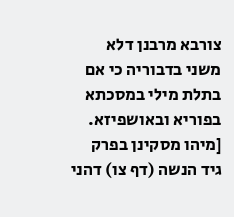צורבא מרבנן דלא משני בדבוריה כי אם בתלת מילי במסכתא בפוריא ובאושפיזא. [מיהו מסקינן בפרק גיד הנשה (דף צו) דהני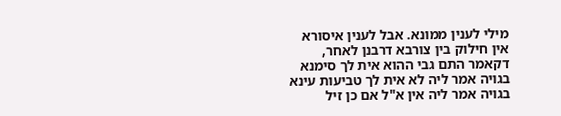מילי לענין ממונא. אבל לענין איסורא אין חילוק בין צורבא דרבנן לאחר, דקאמר התם גבי ההוא אית לך סימנא בגויה אמר ליה לא אית לך טביעות עינא בגויה אמר ליה אין א"ל אם כן זיל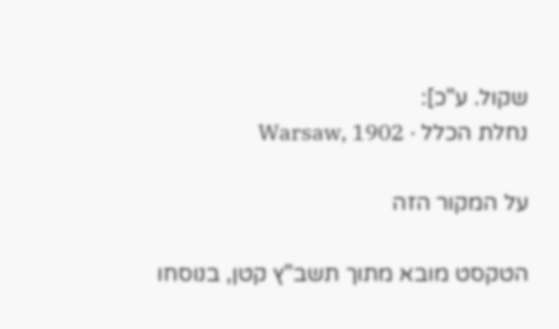שקול. ע"כ]:
נחלת הכלל · Warsaw, 1902

על המקור הזה

הטקסט מובא מתוך תשב"ץ קטן, בנוסחו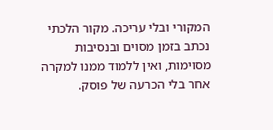המקורי ובלי עריכה. מקור הלכתי נכתב בזמן מסוים ובנסיבות מסוימות, ואין ללמוד ממנו למקרה אחר בלי הכרעה של פוסק.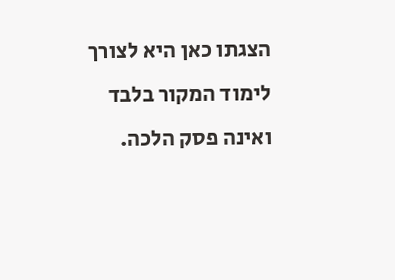הצגתו כאן היא לצורך לימוד המקור בלבד ואינה פסק הלכה.